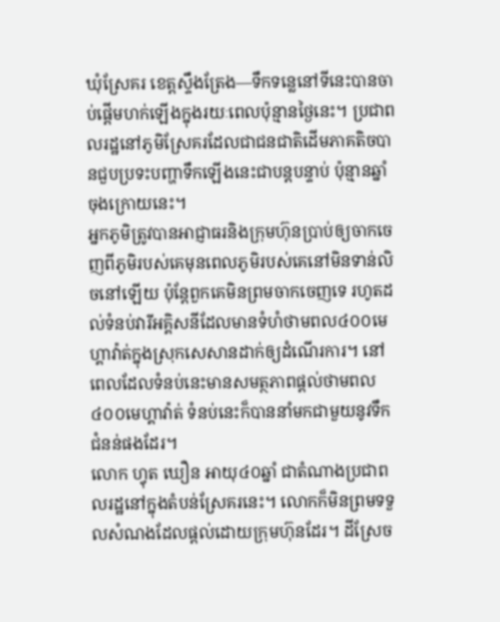ឃុំស្រែគរ ខេត្តស្ទឹងត្រែង—ទឹកទន្លេនៅទីនេះបានចាប់ផ្តើមហក់ឡើងក្នុងរយៈពេលប៉ុន្មានថ្ងៃនេះ។ ប្រជាពលរដ្ឋនៅភូមិស្រែគរដែលជាជនជាតិដើមភាគតិចបានជួបប្រទះបញ្ហាទឹកឡើងនេះជាបន្តបន្ទាប់ ប៉ុន្មានឆ្នាំចុងក្រោយនេះ។
អ្នកភូមិត្រូវបានអាជ្ញាធរនិងក្រុមហ៊ុនប្រាប់ឲ្យចាកចេញពីភូមិរបស់គេមុនពេលភូមិរបស់គេនៅមិនទាន់លិចនៅឡើយ ប៉ុន្តែពួកគេមិនព្រមចាកចេញទេ រហូតដល់ទំនប់វារីអគ្គិសនីដែលមានទំហំថាមពល៤០០មេហ្គាវ៉ាត់ក្នុងស្រុកសេសានដាក់ឲ្យដំណើរការ។ នៅពេលដែលទំនប់នេះមានសមត្ថភាពផ្តល់ថាមពល៤០០មេហ្គាវ៉ាត់ ទំនប់នេះក៏បាននាំមកជាមួយនូវទឹកជំនន់ផងដែរ។
លោក ហ្វុត ឃឿន អាយុ៤០ឆ្នាំ ជាតំណាងប្រជាពលរដ្ឋនៅក្នុងតំបន់ស្រែគរនេះ។ លោកក៏មិនព្រមទទួលសំណងដែលផ្តល់ដោយក្រុមហ៊ុនដែរ។ ដីស្រែច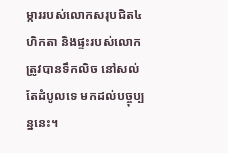ម្ការរបស់លោកសរុបជិត៤ហិកតា និងផ្ទះរបស់លោកត្រូវបានទឹកលិច នៅសល់តែដំបូលទេ មកដល់បច្ចុប្បន្ននេះ។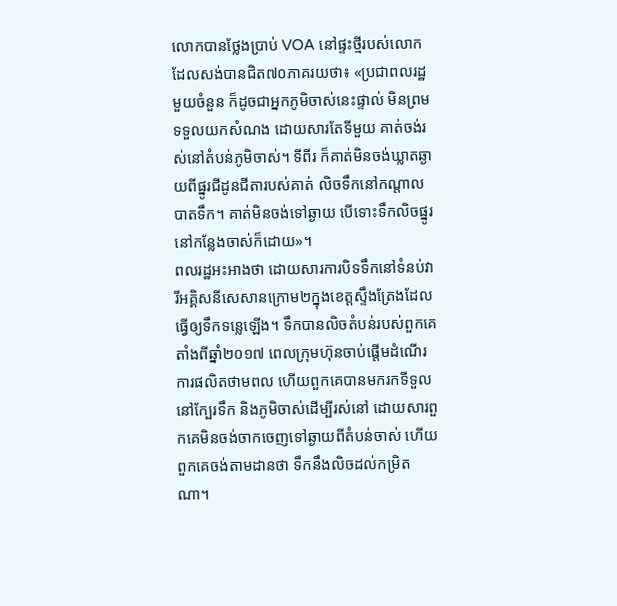លោកបានថ្លែងប្រាប់ VOA នៅផ្ទះថ្មីរបស់លោក ដែលសង់បានជិត៧០ភាគរយថា៖ «ប្រជាពលរដ្ឋមួយចំនួន ក៏ដូចជាអ្នកភូមិចាស់នេះផ្ទាល់ មិនព្រមទទួលយកសំណង ដោយសារតែទីមួយ គាត់ចង់រស់នៅតំបន់ភូមិចាស់។ ទីពីរ ក៏គាត់មិនចង់ឃ្លាតឆ្ងាយពីផ្នូរជីដូនជីតារបស់គាត់ លិចទឹកនៅកណ្តាលបាតទឹក។ គាត់មិនចង់ទៅឆ្ងាយ បើទោះទឹកលិចផ្នូរនៅកន្លែងចាស់ក៏ដោយ»។
ពលរដ្ឋអះអាងថា ដោយសារការបិទទឹកនៅទំនប់វារីអគ្គិសនីសេសានក្រោម២ក្នុងខេត្តស្ទឹងត្រែងដែលធ្វើឲ្យទឹកទន្លេឡើង។ ទឹកបានលិចតំបន់របស់ពួកគេ តាំងពីឆ្នាំ២០១៧ ពេលក្រុមហ៊ុនចាប់ផ្តើមដំណើរការផលិតថាមពល ហើយពួកគេបានមករកទីទួលនៅក្បែរទឹក និងភូមិចាស់ដើម្បីរស់នៅ ដោយសារពួកគេមិនចង់ចាកចេញទៅឆ្ងាយពីតំបន់ចាស់ ហើយពួកគេចង់តាមដានថា ទឹកនឹងលិចដល់កម្រិតណា។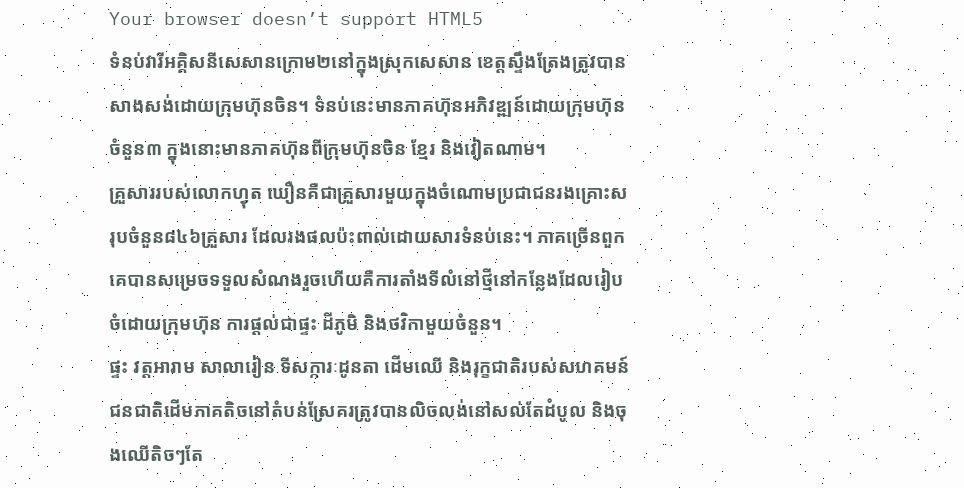Your browser doesn’t support HTML5
ទំនប់វារីអគ្គិសនីសេសានក្រោម២នៅក្នុងស្រុកសេសាន ខេត្តស្ទឹងត្រែងត្រូវបានសាងសង់ដោយក្រុមហ៊ុនចិន។ ទំនប់នេះមានភាគហ៊ុនអភិវឌ្ឍន៍ដោយក្រុមហ៊ុនចំនួន៣ ក្នុងនោះមានភាគហ៊ុនពីក្រុមហ៊ុនចិន ខ្មែរ និងវៀតណាម។
គ្រួសាររបស់លោកហ្វុត ឃឿនគឺជាគ្រួសារមួយក្នុងចំណោមប្រជាជនរងគ្រោះសរុបចំនួន៨៤៦គ្រួសារ ដែលរងផលប៉ះពាល់ដោយសារទំនប់នេះ។ ភាគច្រើនពួកគេបានសម្រេចទទួលសំណងរួចហើយគឺការតាំងទីលំនៅថ្មីនៅកន្លែងដែលរៀបចំដោយក្រុមហ៊ុន ការផ្តល់ជាផ្ទះ ដីភូមិ និងថវិកាមួយចំនួន។
ផ្ទះ វត្តអារាម សាលារៀន ទីសក្ការៈដូនតា ដើមឈើ និងរុក្ខជាតិរបស់សហគមន៍ជនជាតិដើមភាគតិចនៅតំបន់ស្រែគរត្រូវបានលិចលង់នៅសល់តែដំបូល និងចុងឈើតិចៗតែ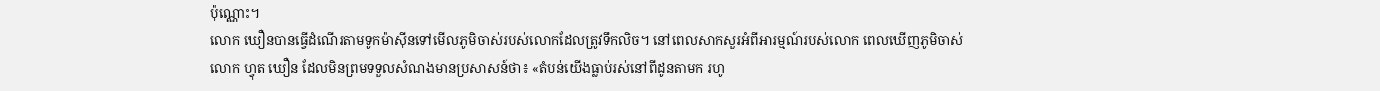ប៉ុណ្ណោះ។
លោក ឃឿនបានធ្វើដំណើរតាមទូកម៉ាស៊ីនទៅមើលភូមិចាស់របស់លោកដែលត្រូវទឹកលិច។ នៅពេលសាកសួរអំពីអារម្មណ៍របស់លោក ពេលឃើញភូមិចាស់ លោក ហ្វុត ឃឿន ដែលមិនព្រមទទួលសំណងមានប្រសាសន៍ថា៖ «តំបន់យើងធ្លាប់រស់នៅពីដូនតាមក រហូ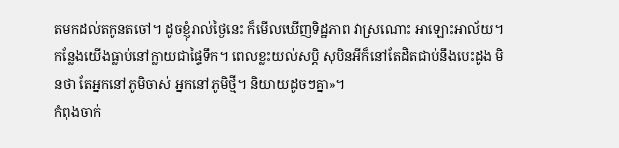តមកដល់តកូនតចៅ។ ដូចខ្ញុំរាល់ថ្ងៃនេះ ក៏មើលឃើញទិដ្ឋភាព វាស្រណោះ អាឡោះអាល័យ។ កន្លែងយើងធ្លាប់នៅក្លាយជាផ្ទៃទឹក។ ពេលខ្លះយល់សប្តិ សុបិនអីក៏នៅតែដិតជាប់នឹងបេះដូង មិនថា តែអ្នកនៅភូមិចាស់ អ្នកនៅភូមិថ្មី។ និយាយដូចៗគ្នា»។
កំពុងចាក់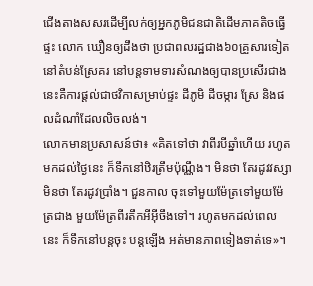ជើងតាងសសរដើម្បីលក់ឲ្យអ្នកភូមិជនជាតិដើមភាគតិចធ្វើផ្ទះ លោក ឃឿនឲ្យដឹងថា ប្រជាពលរដ្ឋជាង៦០គ្រួសារទៀតនៅតំបន់ស្រែគរ នៅបន្តទាមទារសំណងឲ្យបានប្រសើរជាងនេះគឺការផ្តល់ជាថវិកាសម្រាប់ផ្ទះ ដីភូមិ ដីចម្ការ ស្រែ និងផលដំណាំដែលលិចលង់។
លោកមានប្រសាសន៍ថា៖ «គិតទៅថា វាពីរបីឆ្នាំហើយ រហូតមកដល់ថ្ងៃនេះ ក៏ទឹកនៅឋិរត្រឹមប៉ុណ្ណឹង។ មិនថា តែរដូវវស្សា មិនថា តែរដូវប្រាំង។ ជួនកាល ចុះទៅមួយម៉ែត្រទៅមួយម៉ែត្រជាង មួយម៉ែត្រពីរតឹកអីអ៊ីចឹងទៅ។ រហូតមកដល់ពេលនេះ ក៏ទឹកនៅបន្តចុះ បន្តឡើង អត់មានភាពទៀងទាត់ទេ»។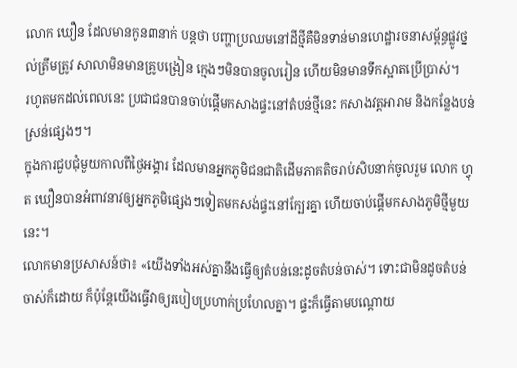លោក ឃឿន ដែលមានកូន៣នាក់ បន្តថា បញ្ហាប្រឈមនៅដីថ្មីគឺមិនទាន់មានហេដ្ឋារចនាសម្ព័ន្ធផ្លូវថ្នល់ត្រឹមត្រូវ សាលាមិនមានគ្រូបង្រៀន ក្មេងៗមិនបានចូលរៀន ហើយមិនមានទឹកស្អាតប្រើប្រាស់។
រហូតមកដល់ពេលនេះ ប្រជាជនបានចាប់ផ្តើមកសាងផ្ទះនៅតំបន់ថ្មីនេះ កសាងវត្តអារាម និងកន្លែងបន់ស្រន់ផ្សេងៗ។
ក្នុងការជួបជុំមួយកាលពីថ្ងៃអង្គារ ដែលមានអ្នកភូមិជនជាតិដើមភាគតិចរាប់សិបនាក់ចូលរួម លោក ហ្វុត ឃឿនបានអំពាវនាវឲ្យអ្នកភូមិផ្សេងៗទៀតមកសង់ផ្ទះនៅក្បែរគ្នា ហើយចាប់ផ្តើមកសាងភូមិថ្មីមួយនេះ។
លោកមានប្រសាសន៍ថា៖ «យើងទាំងអស់គ្នានឹងធ្វើឲ្យតំបន់នេះដូចតំបន់ចាស់។ ទោះជាមិនដូចតំបន់ចាស់ក៏ដោយ ក៏ប៉ុន្តែយើងធ្វើវាឲ្យរបៀបប្រហាក់ប្រហែលគ្នា។ ផ្ទះក៏ធ្វើតាមបណ្តោយ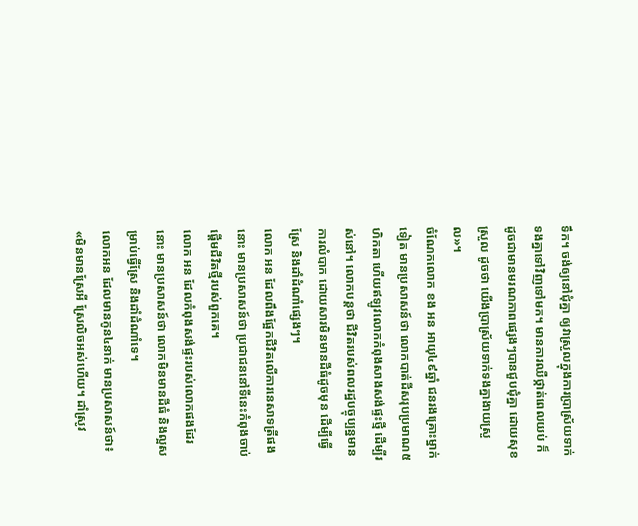ទឹក។ ចង់ឲ្យនៅជុំគ្នា ឲ្យវាស្រួលក្នុងការប្រាស្រ័យទាក់ទងគ្នាទៅវិញទៅមក។ មានការឈឺថ្កាត់ពេលយប់ ក៏ដូចជាមានមរណភាពផ្សេងៗបានជួបជុំគ្នា ដោយសុខស្រួល ដូចថា យើងប្រាស្រ័យទាក់ទងគ្នាងាយស្រួល»។
ចំណែកលោក ខង អន អាយុ៤៩ឆ្នាំ ជនរងគ្រោះម្នាក់ទៀត មានប្រសាសន៍ថា លោកបាត់ដីសរុបប្រមាណ៥ហិកតា ហើយឥឡូវលោកកំពុងសាងសង់ផ្ទះថ្មី ដើម្បីរស់នៅ។ លោកបន្តថា ជីវិតរបស់ពលរដ្ឋបច្ចុប្បន្នមានការលំបាក ដោយសារមិនមានដីធំដូចមុន ដើម្បីធ្វើស្រែ និងដាំដំណាំផ្សេងៗ។
លោក អន ដែលពឹងផ្អែកជីវិតលើការនេសាទត្រីផងនោះ មានប្រសាសន៍ថា ប្រជាជននៅទីនេះកំពុងចាប់ផ្តើមជីវិតថ្មីរបស់ពួកគេ។
លោក អន ដែលកំពុងសង់ផ្ទះរបស់លោកផងដែរនោះ មានប្រសាសន៍ថា លោកមិនមានដីធំ និងល្អសម្រាប់ធ្វើស្រែ និងដាំដំណាំទេ។
លោកអន ដែលមានកូន៤នាក់ មានប្រសាសន៍ថា៖ «មិនមានស្រែអី ស្រែលិចអស់ហើយ។ ដាំស្រូវ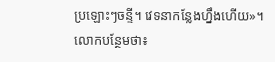ប្រឡោះៗចន្ទី។ វេទនាកន្លែងហ្នឹងហើយ»។
លោកបន្ថែមថា៖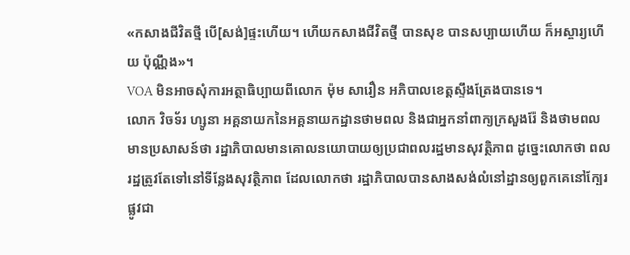«កសាងជីវិតថ្មី បើ[សង់]ផ្ទះហើយ។ ហើយកសាងជីវិតថ្មី បានសុខ បានសប្បាយហើយ ក៏អស្ចារ្យហើយ ប៉ុណ្ណឹង»។
VOA មិនអាចសុំការអត្ថាធិប្បាយពីលោក ម៉ុម សារឿន អភិបាលខេត្តស្ទឹងត្រែងបានទេ។
លោក វិចទ័រ ហ្សូនា អគ្គនាយកនៃអគ្គនាយកដ្ឋានថាមពល និងជាអ្នកនាំពាក្យក្រសួងរ៉ែ និងថាមពល មានប្រសាសន៍ថា រដ្ឋាភិបាលមានគោលនយោបាយឲ្យប្រជាពលរដ្ឋមានសុវត្ថិភាព ដូច្នេះលោកថា ពលរដ្ឋត្រូវតែទៅនៅទីន្លែងសុវត្ថិភាព ដែលលោកថា រដ្ឋាភិបាលបានសាងសង់លំនៅដ្ឋានឲ្យពួកគេនៅក្បែរផ្លូវជា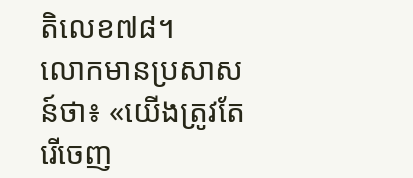តិលេខ៧៨។
លោកមានប្រសាសន៍ថា៖ «យើងត្រូវតែរើចេញ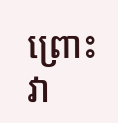ព្រោះវា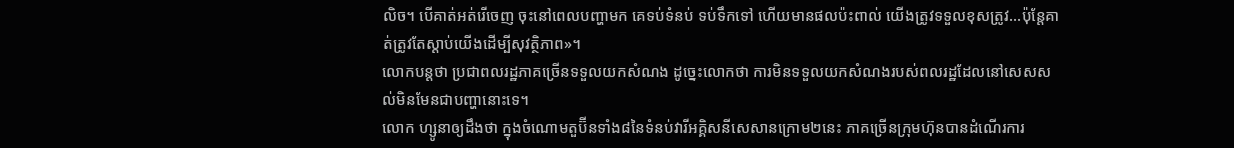លិច។ បើគាត់អត់រើចេញ ចុះនៅពេលបញ្ហាមក គេទប់ទំនប់ ទប់ទឹកទៅ ហើយមានផលប៉ះពាល់ យើងត្រូវទទួលខុសត្រូវ...ប៉ុន្តែគាត់ត្រូវតែស្តាប់យើងដើម្បីសុវត្ថិភាព»។
លោកបន្តថា ប្រជាពលរដ្ឋភាគច្រើនទទួលយកសំណង ដូច្នេះលោកថា ការមិនទទួលយកសំណងរបស់ពលរដ្ឋដែលនៅសេសសល់មិនមែនជាបញ្ហានោះទេ។
លោក ហ្សូនាឲ្យដឹងថា ក្នុងចំណោមតួប៊ីនទាំង៨នៃទំនប់វារីអគ្គិសនីសេសានក្រោម២នេះ ភាគច្រើនក្រុមហ៊ុនបានដំណើរការ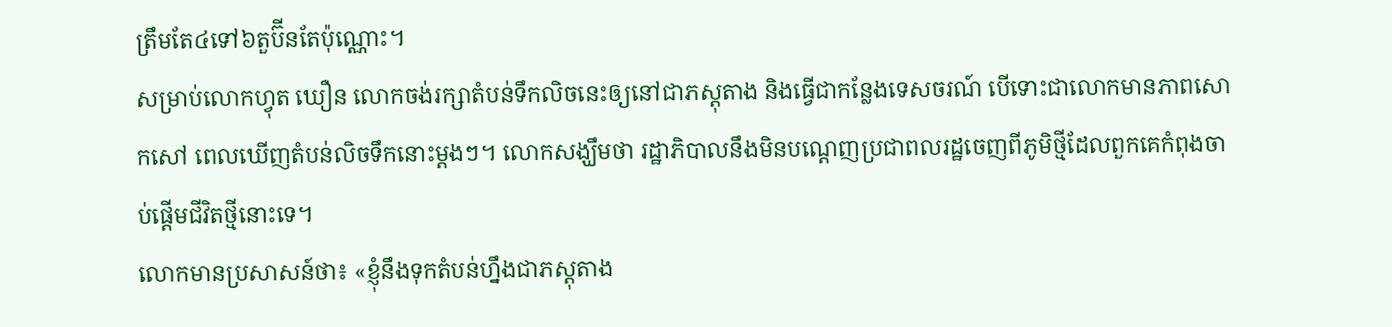ត្រឹមតែ៤ទៅ៦តួប៊ីនតែប៉ុណ្ណោះ។
សម្រាប់លោកហ្វុត ឃឿន លោកចង់រក្សាតំបន់ទឹកលិចនេះឲ្យនៅជាភស្តុតាង និងធ្វើជាកន្លែងទេសចរណ៍ បើទោះជាលោកមានភាពសោកសៅ ពេលឃើញតំបន់លិចទឹកនោះម្តងៗ។ លោកសង្ឃឹមថា រដ្ឋាភិបាលនឹងមិនបណ្តេញប្រជាពលរដ្ឋចេញពីភូមិថ្មីដែលពួកគេកំពុងចាប់ផ្តើមជីវិតថ្មីនោះទេ។
លោកមានប្រសាសន៍ថា៖ «ខ្ញុំនឹងទុកតំបន់ហ្នឹងជាភស្តុតាង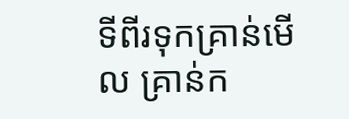ទីពីរទុកគ្រាន់មើល គ្រាន់ក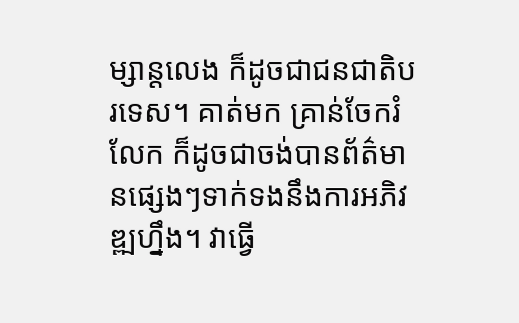ម្សាន្តលេង ក៏ដូចជាជនជាតិបរទេស។ គាត់មក គ្រាន់ចែករំលែក ក៏ដូចជាចង់បានព័ត៌មានផ្សេងៗទាក់ទងនឹងការអភិវឌ្ឍហ្នឹង។ វាធ្វើ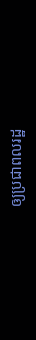ឲ្យប្រជាពលរដ្ឋ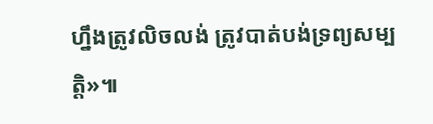ហ្នឹងត្រូវលិចលង់ ត្រូវបាត់បង់ទ្រព្យសម្បត្តិ»៕